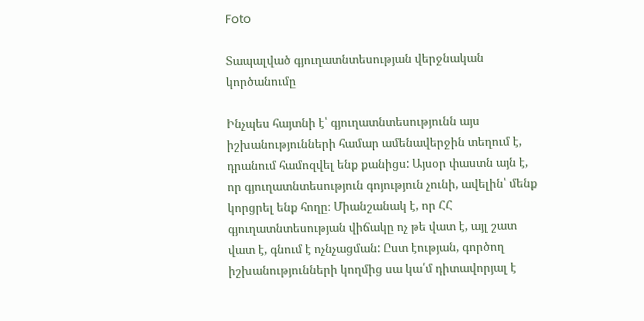Foto

Տապալված գյուղատնտեսության վերջնական կործանումը

Ինչպես հայտնի է՝ գյուղատնտեսությունն այս իշխանությունների համար ամենավերջին տեղում է, դրանում համոզվել ենք քանիցս: Այսօր փաստն այն է, որ գյուղատնտեսություն գոյություն չունի, ավելին՝ մենք կորցրել ենք հողը։ Միանշանակ է, որ ՀՀ գյուղատնտեսության վիճակը ոչ թե վատ է, այլ շատ վատ է, գնում է ոչնչացման: Ըստ էության, գործող իշխանությունների կողմից սա կա՛մ դիտավորյալ է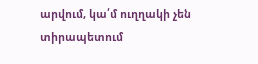արվում, կա՛մ ուղղակի չեն տիրապետում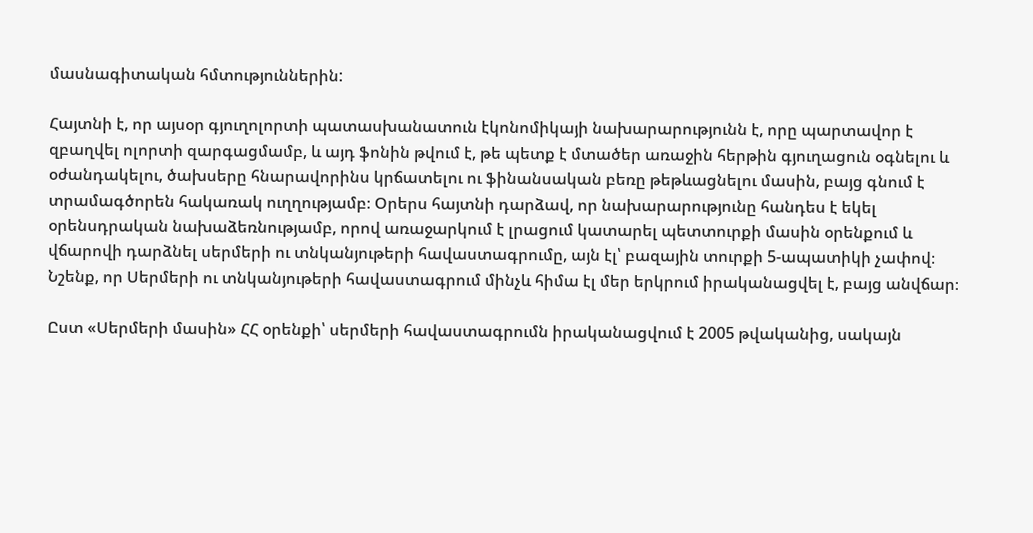մասնագիտական հմտություններին:

Հայտնի է, որ այսօր գյուղոլորտի պատասխանատուն էկոնոմիկայի նախարարությունն է, որը պարտավոր է զբաղվել ոլորտի զարգացմամբ, և այդ ֆոնին թվում է, թե պետք է մտածեր առաջին հերթին գյուղացուն օգնելու և օժանդակելու, ծախսերը հնարավորինս կրճատելու ու ֆինանսական բեռը թեթևացնելու մասին, բայց գնում է տրամագծորեն հակառակ ուղղությամբ։ Օրերս հայտնի դարձավ, որ նախարարությունը հանդես է եկել օրենսդրական նախաձեռնությամբ, որով առաջարկում է լրացում կատարել պետտուրքի մասին օրենքում և վճարովի դարձնել սերմերի ու տնկանյութերի հավաստագրումը, այն էլ՝ բազային տուրքի 5-ապատիկի չափով։ Նշենք, որ Սերմերի ու տնկանյութերի հավաստագրում մինչև հիմա էլ մեր երկրում իրականացվել է, բայց անվճար։

Ըստ «Սերմերի մասին» ՀՀ օրենքի՝ սերմերի հավաստագրումն իրականացվում է 2005 թվականից, սակայն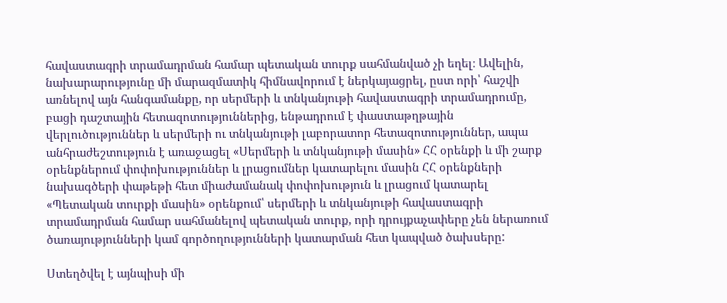հավաստագրի տրամադրման համար պետական տուրք սահմանված չի եղել։ Ավելին, նախարարությունը մի մարազմատիկ հիմնավորում է ներկայացրել, ըստ որի՝ հաշվի առնելով այն հանգամանքը, որ սերմերի և տնկանյութի հավաստագրի տրամադրումը, բացի դաշտային հետազոտություններից, ենթադրում է փաստաթղթային վերլուծություններ և սերմերի ու տնկանյութի լաբորատոր հետազոտություններ, ապա անհրաժեշտություն է առաջացել «Սերմերի և տնկանյութի մասին» ՀՀ օրենքի և մի շարք օրենքներում փոփոխություններ և լրացումներ կատարելու մասին ՀՀ օրենքների նախագծերի փաթեթի հետ միաժամանակ փոփոխություն և լրացում կատարել «Պետական տուրքի մասին» օրենքում՝ սերմերի և տնկանյութի հավաստագրի տրամադրման համար սահմանելով պետական տուրք, որի դրույքաչափերը չեն ներառում ծառայությունների կամ գործողությունների կատարման հետ կապված ծախսերը:

Ստեղծվել է այնպիսի մի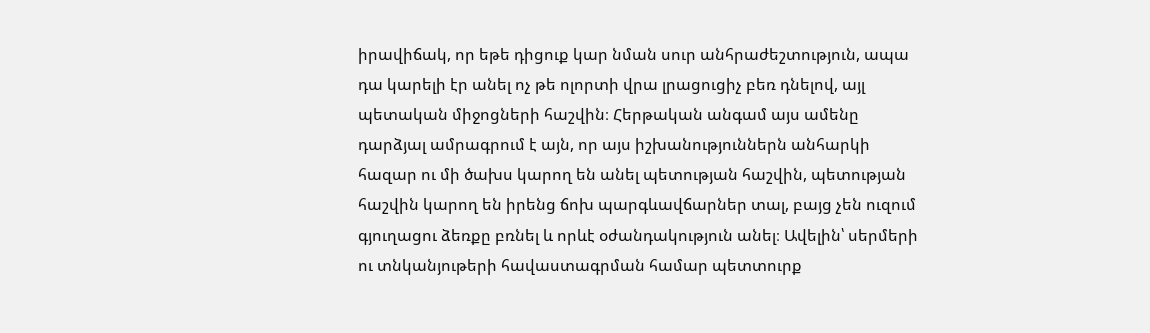իրավիճակ, որ եթե դիցուք կար նման սուր անհրաժեշտություն, ապա դա կարելի էր անել ոչ թե ոլորտի վրա լրացուցիչ բեռ դնելով, այլ պետական միջոցների հաշվին։ Հերթական անգամ այս ամենը դարձյալ ամրագրում է այն, որ այս իշխանություններն անհարկի հազար ու մի ծախս կարող են անել պետության հաշվին, պետության հաշվին կարող են իրենց ճոխ պարգևավճարներ տալ, բայց չեն ուզում գյուղացու ձեռքը բռնել և որևէ օժանդակություն անել։ Ավելին՝ սերմերի ու տնկանյութերի հավաստագրման համար պետտուրք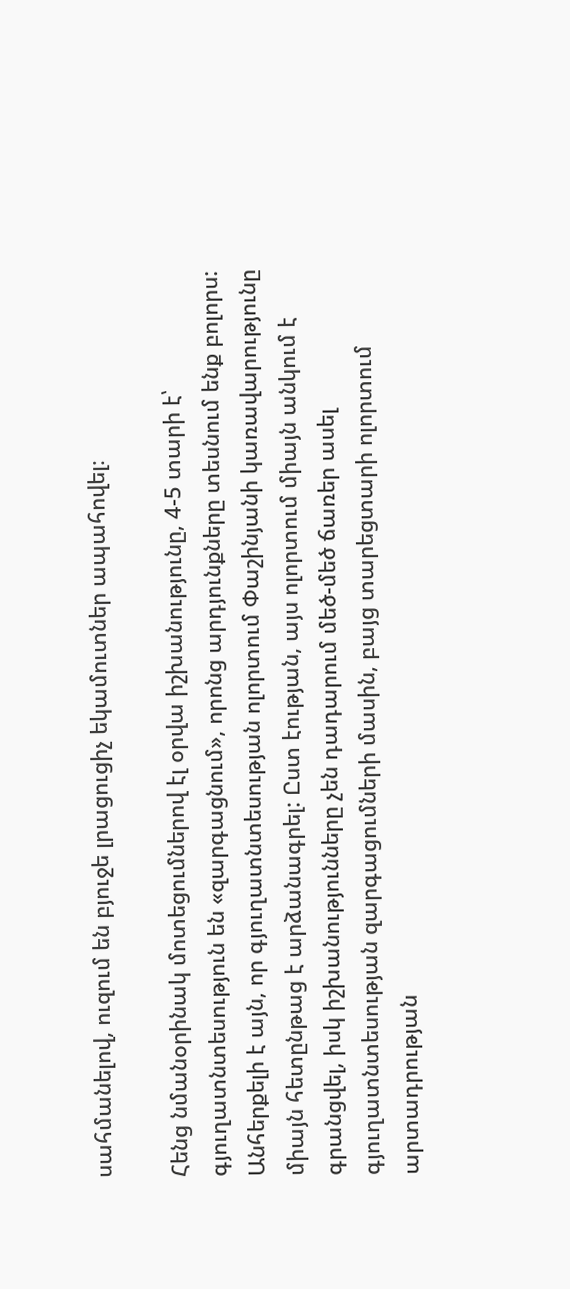սահմանելով, ուզում են բյուջե լրացուցիչ եկամուտներ ապահովել։

Հենց նմանօրինակ մոտեցումներով էլ օրվա իշխանությունը, 4-5 տարի է՝ գյուղատնտեսություն են «զարգացնում», որոնց արդյունքները տեսնում ենք բոլորս: Անհերքելի է այն, որ գյուղատնտեսության ոլորտում Փաշինյանի կառավարությունը միայն հետընթաց է արձանագրել: Ըստ էության, այս ոլորտում միայն անկում է գրանցվել, իսկ իշխանությունները չեն դադարում մեծ-մեծ ճառեր ասել գյուղատնտեսության զարգացումների մասին, բայց տարեցտարի ոլորտում արտադրության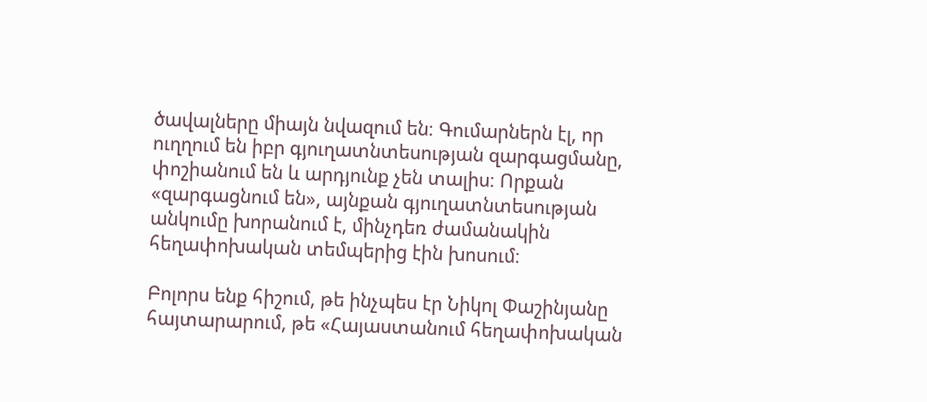ծավալները միայն նվազում են։ Գումարներն էլ, որ ուղղում են իբր գյուղատնտեսության զարգացմանը, փոշիանում են և արդյունք չեն տալիս։ Որքան «զարգացնում են», այնքան գյուղատնտեսության անկումը խորանում է, մինչդեռ ժամանակին հեղափոխական տեմպերից էին խոսում։

Բոլորս ենք հիշում, թե ինչպես էր Նիկոլ Փաշինյանը հայտարարում, թե «Հայաստանում հեղափոխական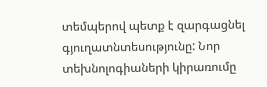տեմպերով պետք է զարգացնել գյուղատնտեսությունը: Նոր տեխնոլոգիաների կիրառումը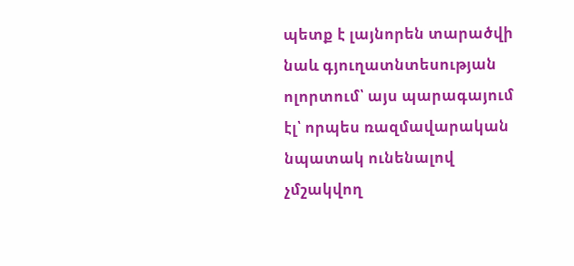պետք է լայնորեն տարածվի նաև գյուղատնտեսության ոլորտում՝ այս պարագայում էլ՝ որպես ռազմավարական նպատակ ունենալով չմշակվող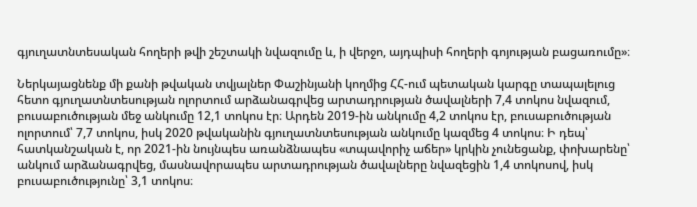գյուղատնտեսական հողերի թվի շեշտակի նվազումը և, ի վերջո, այդպիսի հողերի գոյության բացառումը»։

Ներկայացնենք մի քանի թվական տվյալներ Փաշինյանի կողմից ՀՀ-ում պետական կարգը տապալելուց հետո գյուղատնտեսության ոլորտում արձանագրվեց արտադրության ծավալների 7,4 տոկոս նվազում, բուսաբուծության մեջ անկումը 12,1 տոկոս էր։ Արդեն 2019-ին անկումը 4,2 տոկոս էր, բուսաբուծության ոլորտում՝ 7,7 տոկոս, իսկ 2020 թվականին գյուղատնտեսության անկումը կազմեց 4 տոկոս։ Ի դեպ՝ հատկանշական է, որ 2021-ին նույնպես առանձնապես «տպավորիչ աճեր» կրկին չունեցանք, փոխարենը՝ անկում արձանագրվեց, մասնավորապես արտադրության ծավալները նվազեցին 1,4 տոկոսով, իսկ բուսաբուծությունը՝ 3,1 տոկոս։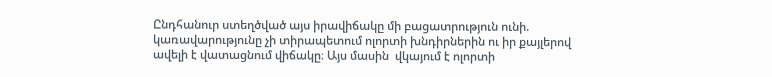Ընդհանուր ստեղծված այս իրավիճակը մի բացատրություն ունի. կառավարությունը չի տիրապետում ոլորտի խնդիրներին ու իր քայլերով ավելի է վատացնում վիճակը։ Այս մասին  վկայում է ոլորտի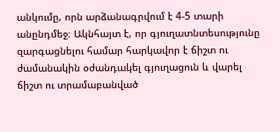անկումը, որն արձանագրվում է 4-5 տարի անընդմեջ։ Ակնհայտ է, որ գյուղատնտեսությունը զարգացնելու համար հարկավոր է ճիշտ ու ժամանակին օժանդակել գյուղացուն և վարել ճիշտ ու տրամաբանված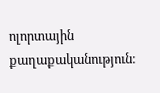ոլորտային քաղաքականություն։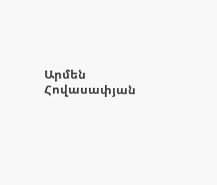Արմեն Հովասափյան